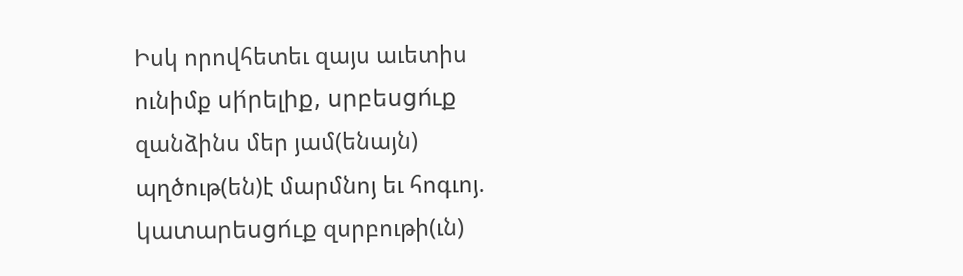Իսկ որովհետեւ զայս աւետիս ունիմք սի́րելիք, սրբեսցո́ւք զանձինս մեր յամ(ենայն) պղծութ(են)է մարմնոյ եւ հոգւոյ. կատարեսցո́ւք զսրբութի(ւն)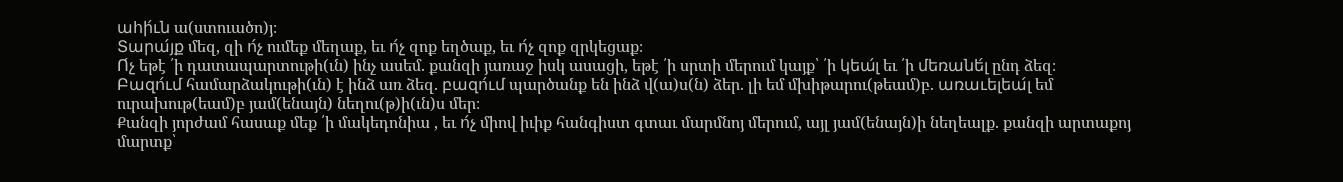ահի́ւն ա(ստուածո)յ։
Տարա́յք մեզ, զի ո́չ ումեք մեղաք, եւ ո́չ զոք եղծաք, եւ ո́չ զոք զրկեցաք։
Ո́չ եթէ ՛ի դատապարտութի(ւն) ինչ ասեմ. քանզի յառաջ իսկ ասացի, եթէ ՛ի սրտի մերում կայք՝ ՛ի կեա́լ եւ ՛ի մեռանե́լ ընդ ձեզ։
Բազո́ւմ համարձակութի(ւն) է ինձ առ ձեզ. բազո́ւմ պարծանք են ինձ վ(ա)ս(ն) ձեր. լի եմ մխիթարու(թեամ)բ. առաւելեա́լ եմ ուրախութ(եամ)բ յամ(ենայն) նեղու(թ)ի(ւն)ս մեր։
Քանզի յորժամ հասաք մեք ՛ի մակեդոնիա , եւ ո́չ միով իւիք հանգիստ գտաւ մարմնոյ մերում, այլ յամ(ենայն)ի նեղեալք. քանզի արտաքոյ մարտք՝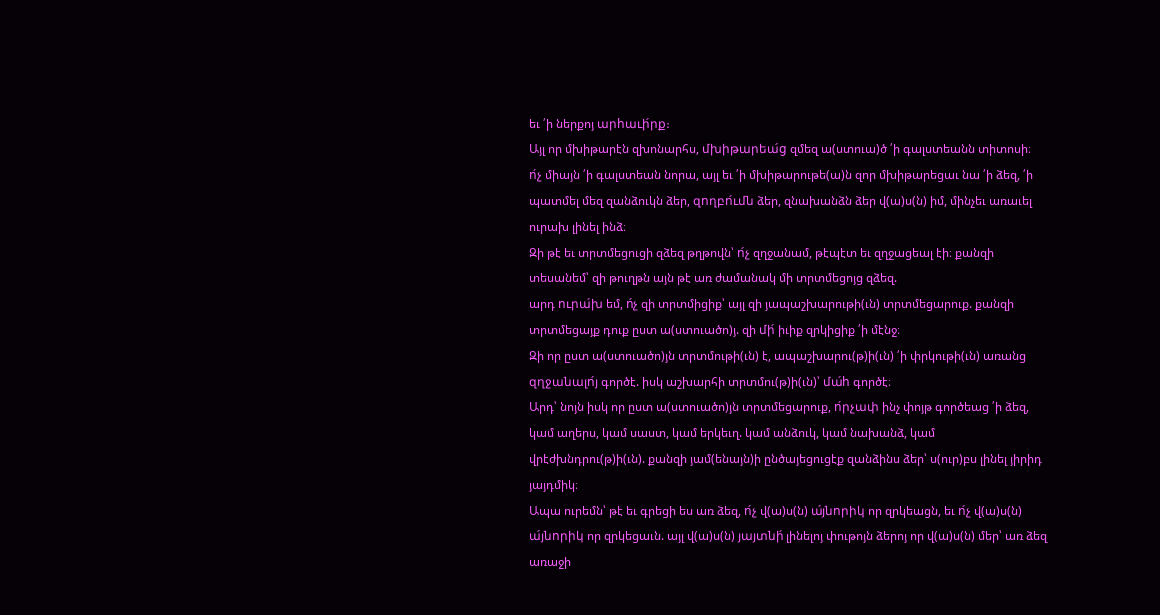եւ ՛ի ներքոյ արհաւի́րք։
Այլ որ մխիթարէն զխոնարհս, մխիթարեա́ց զմեզ ա(ստուա)ծ ՛ի գալստեանն տիտոսի։
ո́չ միայն ՛ի գալստեան նորա, այլ եւ ՛ի մխիթարութե(ա)ն զոր մխիթարեցաւ նա ՛ի ձեզ, ՛ի պատմել մեզ զանձուկն ձեր, զողբո́ւմն ձեր, զնախանձն ձեր վ(ա)ս(ն) իմ, մինչեւ առաւել ուրախ լինել ինձ։
Զի թէ եւ տրտմեցուցի զձեզ թղթովն՝ ո́չ զղջանամ, թէպէտ եւ զղջացեալ էի։ քանզի տեսանեմ՝ զի թուղթն այն թէ առ ժամանակ մի տրտմեցոյց զձեզ.
արդ ուրա́խ եմ, ո́չ զի տրտմիցիք՝ այլ զի յապաշխարութի(ւն) տրտմեցարուք. քանզի տրտմեցայք դուք ըստ ա(ստուածո)յ. զի մի́ իւիք զրկիցիք ՛ի մէնջ։
Զի որ ըստ ա(ստուածո)յն տրտմութի(ւն) է, ապաշխարու(թ)ի(ւն) ՛ի փրկութի(ւն) առանց զղջանալո́յ գործէ. իսկ աշխարհի տրտմու(թ)ի(ւն)՝ մա́հ գործէ։
Արդ՝ նոյն իսկ որ ըստ ա(ստուածո)յն տրտմեցարուք, ո́րչափ ինչ փոյթ գործեաց ՛ի ձեզ, կամ աղերս, կամ սաստ, կամ երկեւղ. կամ անձուկ, կամ նախանձ, կամ վրէժխնդրու(թ)ի(ւն). քանզի յամ(ենայն)ի ընծայեցուցէք զանձինս ձեր՝ ս(ուր)բս լինել յիրիդ յայդմիկ։
Ապա ուրեմն՝ թէ եւ գրեցի ես առ ձեզ, ո́չ վ(ա)ս(ն) ա́յնորիկ որ զրկեացն, եւ ո́չ վ(ա)ս(ն) ա́յնորիկ որ զրկեցաւն. այլ վ(ա)ս(ն) յայտնի́ լինելոյ փութոյն ձերոյ որ վ(ա)ս(ն) մեր՝ առ ձեզ առաջի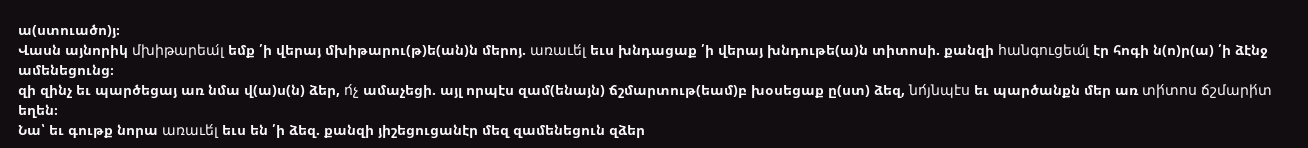ա(ստուածո)յ։
Վասն այնորիկ մխիթարեա́լ եմք ՛ի վերայ մխիթարու(թ)ե(ան)ն մերոյ. առաւե́լ եւս խնդացաք ՛ի վերայ խնդութե(ա)ն տիտոսի. քանզի հանգուցեա́լ էր հոգի ն(ո)ր(ա) ՛ի ձէնջ ամենեցունց։
զի զինչ եւ պարծեցայ առ նմա վ(ա)ս(ն) ձեր, ո́չ ամաչեցի. այլ որպէս զամ(ենայն) ճշմարտութ(եամ)բ խօսեցաք ը(ստ) ձեզ, նո́յնպէս եւ պարծանքն մեր առ տի́տոս ճշմարի́տ եղեն։
Նա՝ եւ գութք նորա առաւե́լ եւս են ՛ի ձեզ. քանզի յիշեցուցանէր մեզ զամենեցուն զձեր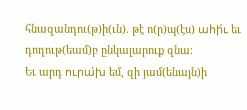հնազանդու(թ)ի(ւն). թէ ո(ր)պ(էս) ահի́ւ եւ դողութ(եամ)բ ընկալարուք զնա։
Եւ արդ ուրա́խ եմ, զի յամ(ենայն)ի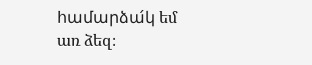համարձա́կ եմ առ ձեզ։